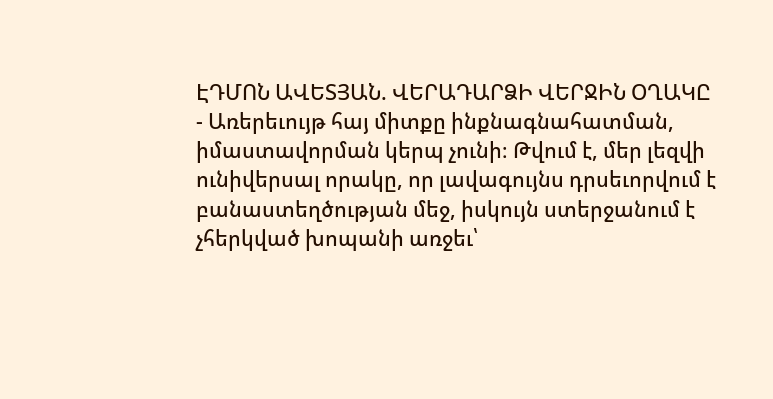ԷԴՄՈՆ ԱՎԵՏՅԱՆ. ՎԵՐԱԴԱՐՁԻ ՎԵՐՋԻՆ ՕՂԱԿԸ
- Առերեւույթ հայ միտքը ինքնագնահատման, իմաստավորման կերպ չունի։ Թվում է, մեր լեզվի ունիվերսալ որակը, որ լավագույնս դրսեւորվում է բանաստեղծության մեջ, իսկույն ստերջանում է չհերկված խոպանի առջեւ՝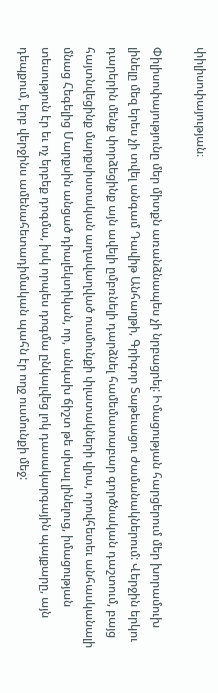փիլիսոփայության։

Փիլիսոփայությունը մեր միտքն առանձնապես չի նրբացրել: Իմացության հարցերում մեր խորամուխ լինելը մեզ երես չի տվել անգամ Դավիթ Անհաղթի, Գրիգոր Տաթեւացու ժամանակներում: Վերջին երկու դարերին մենք փորձեցինք այն ավելի ըմբռնելի դարձնել համեմատաբար գործնական դաշտում, բայց հայտնվեցինք մարքսիստական աղավաղված ուսմունքի փլատակների վրա, որովհետեւ անհասկանալի մնաց Հեգելից Մարքսին անցած դիալեկտիկան, որ, անկախ ճիշտ թե սխալ լինելուց, իմացության տեսություն էր եւ ոչ երբեք դոգմա, իսկ որպես դոգմա ընկալվեց լոկ դասակարգային պայքարը, այն դեպքում, երբ վերջինս ամենահետադիմական պահն էր ողջ ուսմունքի մեջ: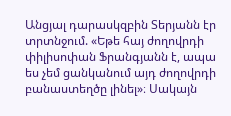Անցյալ դարասկզբին Տերյանն էր տրտնջում. «Եթե հայ ժողովրդի փիլիսոփան Ֆրանգյանն է, ապա ես չեմ ցանկանում այդ ժողովրդի բանաստեղծը լինել»։ Սակայն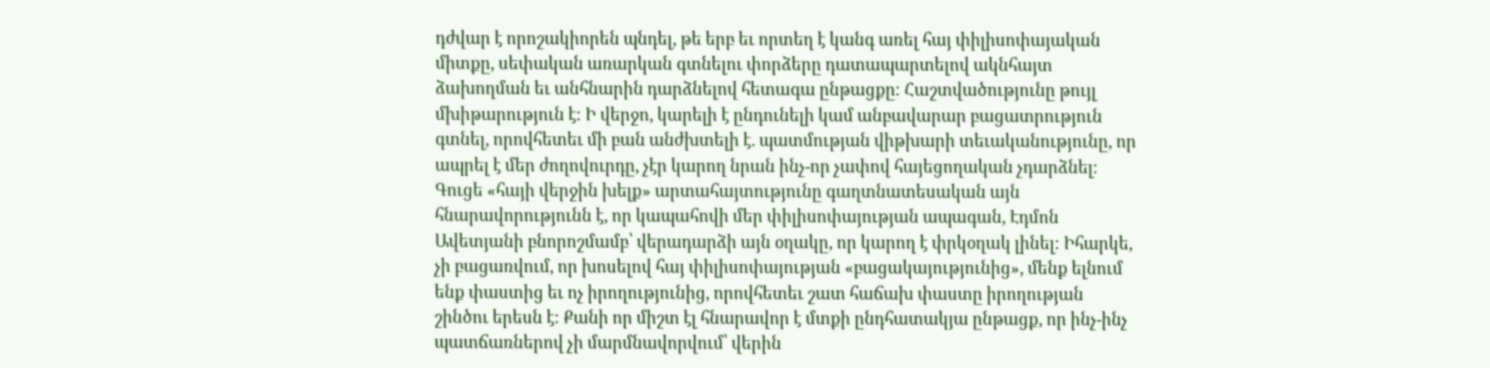դժվար է որոշակիորեն պնդել, թե երբ եւ որտեղ է կանգ առել հայ փիլիսոփայական միտքը, սեփական առարկան գտնելու փորձերը դատապարտելով ակնհայտ ձախողման եւ անհնարին դարձնելով հետագա ընթացքը։ Հաշտվածությունը թույլ մխիթարություն է։ Ի վերջո, կարելի է ընդունելի կամ անբավարար բացատրություն գտնել, որովհետեւ մի բան անժխտելի է. պատմության վիթխարի տեւականությունը, որ ապրել է մեր ժողովուրդը, չէր կարող նրան ինչ-որ չափով հայեցողական չդարձնել։ Գուցե «հայի վերջին խելք» արտահայտությունը գաղտնատեսական այն հնարավորությունն է, որ կապահովի մեր փիլիսոփայության ապագան, Էդմոն Ավետյանի բնորոշմամբ՝ վերադարձի այն օղակը, որ կարող է փրկօղակ լինել։ Իհարկե, չի բացառվում, որ խոսելով հայ փիլիսոփայության «բացակայությունից», մենք ելնում ենք փաստից եւ ոչ իրողությունից, որովհետեւ շատ հաճախ փաստը իրողության շինծու երեսն է։ Քանի որ միշտ էլ հնարավոր է մտքի ընդհատակյա ընթացք, որ ինչ-ինչ պատճառներով չի մարմնավորվում՝ վերին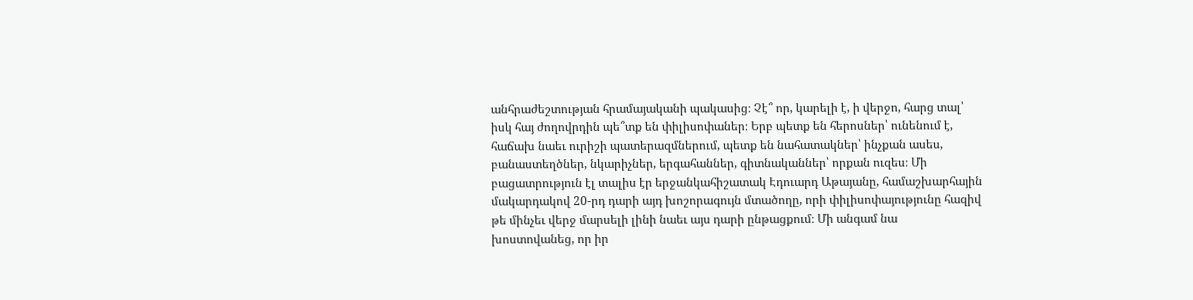անհրաժեշտության հրամայականի պակասից։ Չէ՞ որ, կարելի է, ի վերջո, հարց տալ՝ իսկ հայ ժողովրդին պե՞տք են փիլիսոփաներ։ Երբ պետք են հերոսներ՝ ունենում է, հաճախ նաեւ ուրիշի պատերազմներում, պետք են նահատակներ՝ ինչքան ասես, բանաստեղծներ, նկարիչներ, երգահաններ, գիտնականներ՝ որքան ուզես։ Մի բացատրություն էլ տալիս էր երջանկահիշատակ Էդուարդ Աթայանը, համաշխարհային մակարդակով 20-րդ դարի այդ խոշորագույն մտածողը, որի փիլիսոփայությունը հազիվ թե մինչեւ վերջ մարսելի լինի նաեւ այս դարի ընթացքում։ Մի անգամ նա խոստովանեց, որ իր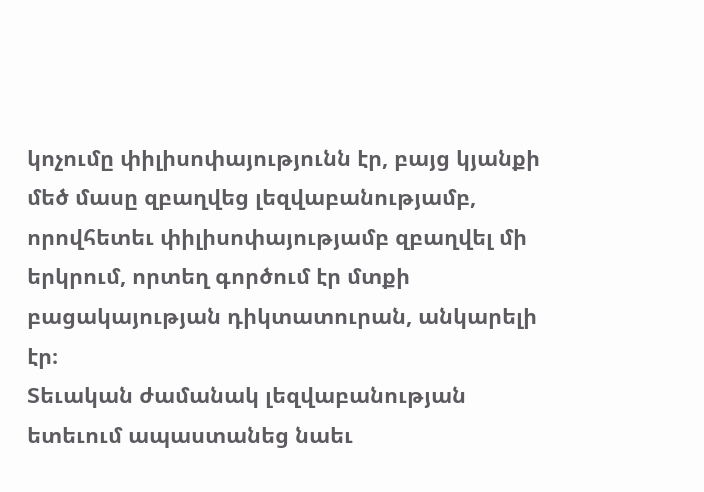կոչումը փիլիսոփայությունն էր, բայց կյանքի մեծ մասը զբաղվեց լեզվաբանությամբ, որովհետեւ փիլիսոփայությամբ զբաղվել մի երկրում, որտեղ գործում էր մտքի բացակայության դիկտատուրան, անկարելի էր։
Տեւական ժամանակ լեզվաբանության ետեւում ապաստանեց նաեւ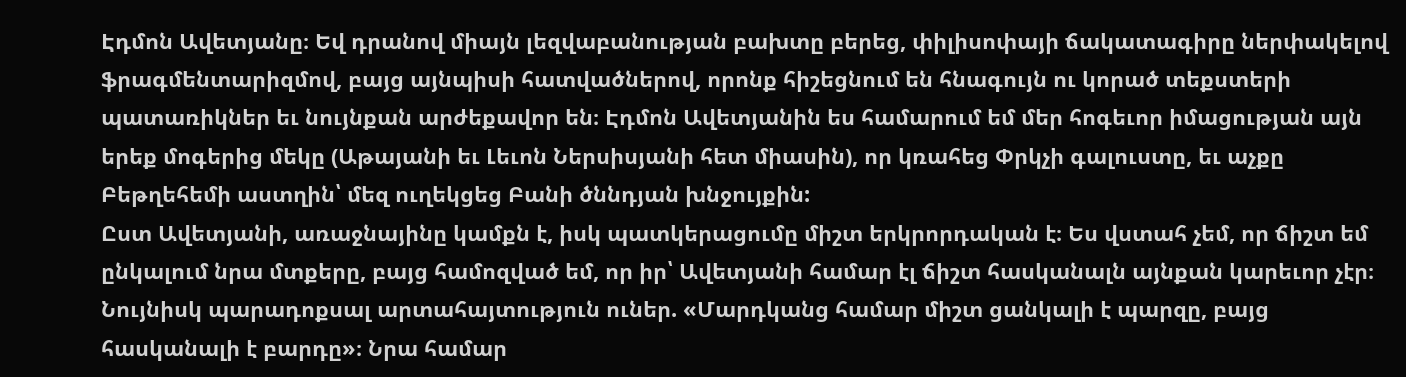Էդմոն Ավետյանը։ Եվ դրանով միայն լեզվաբանության բախտը բերեց, փիլիսոփայի ճակատագիրը ներփակելով ֆրագմենտարիզմով, բայց այնպիսի հատվածներով, որոնք հիշեցնում են հնագույն ու կորած տեքստերի պատառիկներ եւ նույնքան արժեքավոր են։ Էդմոն Ավետյանին ես համարում եմ մեր հոգեւոր իմացության այն երեք մոգերից մեկը (Աթայանի եւ Լեւոն Ներսիսյանի հետ միասին), որ կռահեց Փրկչի գալուստը, եւ աչքը Բեթղեհեմի աստղին՝ մեզ ուղեկցեց Բանի ծննդյան խնջույքին:
Ըստ Ավետյանի, առաջնայինը կամքն է, իսկ պատկերացումը միշտ երկրորդական է։ Ես վստահ չեմ, որ ճիշտ եմ ընկալում նրա մտքերը, բայց համոզված եմ, որ իր՝ Ավետյանի համար էլ ճիշտ հասկանալն այնքան կարեւոր չէր։ Նույնիսկ պարադոքսալ արտահայտություն ուներ. «Մարդկանց համար միշտ ցանկալի է պարզը, բայց հասկանալի է բարդը»։ Նրա համար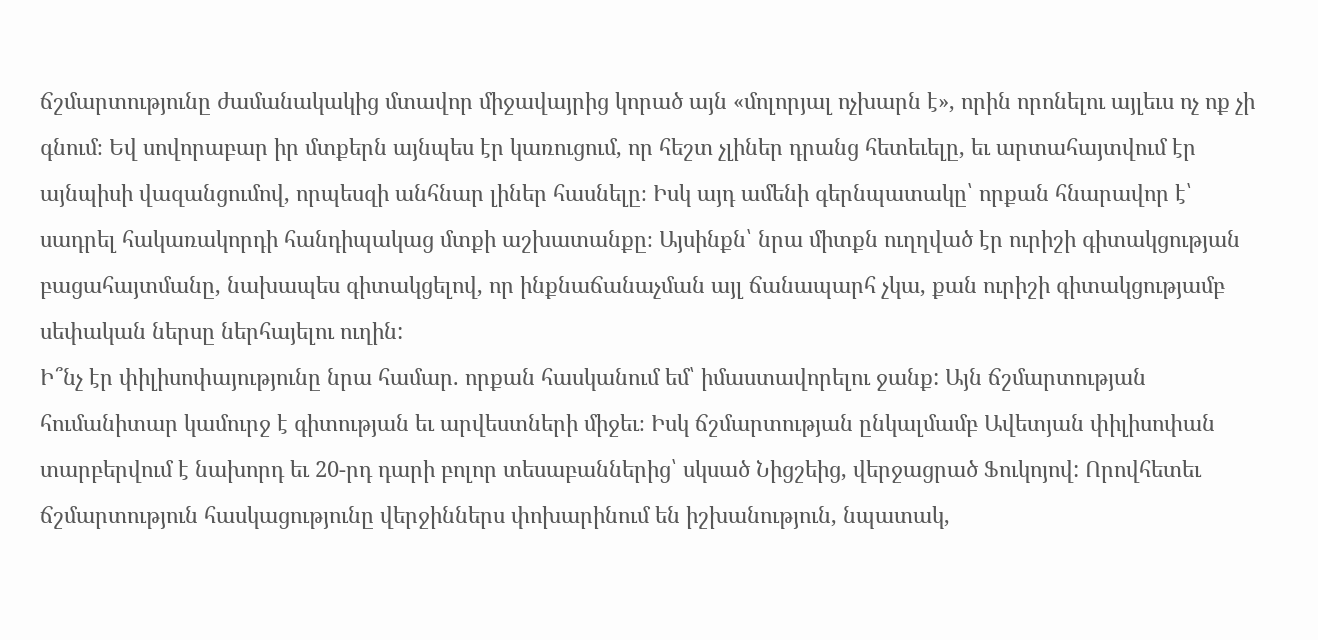ճշմարտությունը ժամանակակից մտավոր միջավայրից կորած այն «մոլորյալ ոչխարն է», որին որոնելու այլեւս ոչ ոք չի գնում։ Եվ սովորաբար իր մտքերն այնպես էր կառուցում, որ հեշտ չլիներ դրանց հետեւելը, եւ արտահայտվում էր այնպիսի վազանցումով, որպեսզի անհնար լիներ հասնելը։ Իսկ այդ ամենի գերնպատակը՝ որքան հնարավոր է՝ սադրել հակառակորդի հանդիպակաց մտքի աշխատանքը։ Այսինքն՝ նրա միտքն ուղղված էր ուրիշի գիտակցության բացահայտմանը, նախապես գիտակցելով, որ ինքնաճանաչման այլ ճանապարհ չկա, քան ուրիշի գիտակցությամբ սեփական ներսը ներհայելու ուղին:
Ի՞նչ էր փիլիսոփայությունը նրա համար. որքան հասկանում եմ՝ իմաստավորելու ջանք: Այն ճշմարտության հումանիտար կամուրջ է գիտության եւ արվեստների միջեւ։ Իսկ ճշմարտության ընկալմամբ Ավետյան փիլիսոփան տարբերվում է նախորդ եւ 20-րդ դարի բոլոր տեսաբաններից՝ սկսած Նիցշեից, վերջացրած Ֆուկոյով: Որովհետեւ ճշմարտություն հասկացությունը վերջիններս փոխարինում են իշխանություն, նպատակ,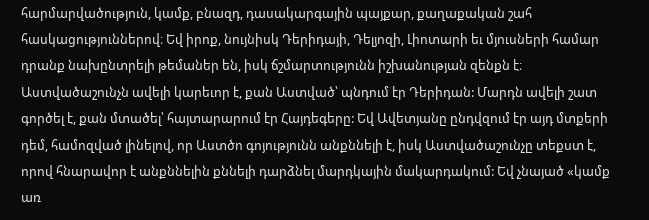հարմարվածություն, կամք, բնազդ, դասակարգային պայքար, քաղաքական շահ հասկացություններով։ Եվ իրոք, նույնիսկ Դերիդայի, Դելյոզի, Լիոտարի եւ մյուսների համար դրանք նախընտրելի թեմաներ են, իսկ ճշմարտությունն իշխանության զենքն է։ Աստվածաշունչն ավելի կարեւոր է, քան Աստված՝ պնդում էր Դերիդան: Մարդն ավելի շատ գործել է, քան մտածել՝ հայտարարում էր Հայդեգերը: Եվ Ավետյանը ընդվզում էր այդ մտքերի դեմ, համոզված լինելով, որ Աստծո գոյությունն անքննելի է, իսկ Աստվածաշունչը տեքստ է, որով հնարավոր է անքննելին քննելի դարձնել մարդկային մակարդակում: Եվ չնայած «կամք առ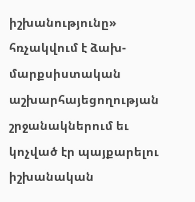իշխանությունը» հռչակվում է ձախ-մարքսիստական աշխարհայեցողության շրջանակներում եւ կոչված էր պայքարելու իշխանական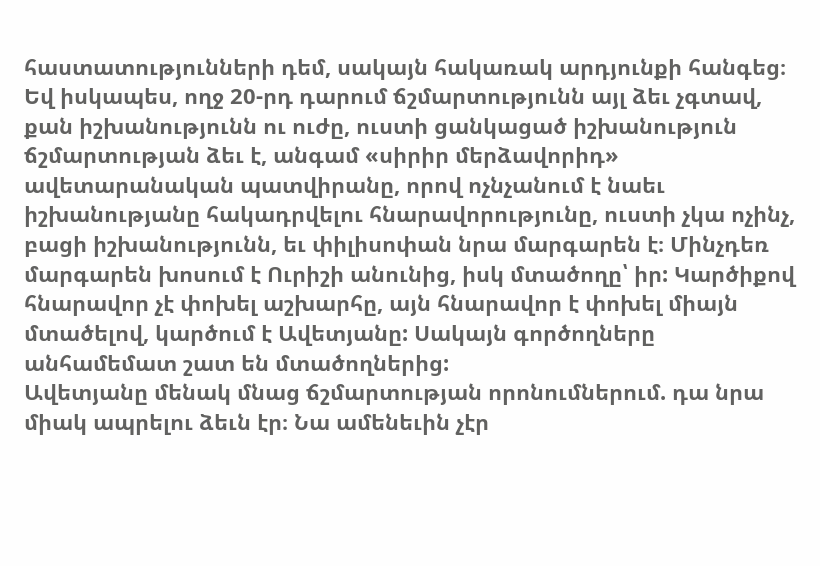հաստատությունների դեմ, սակայն հակառակ արդյունքի հանգեց։ Եվ իսկապես, ողջ 20-րդ դարում ճշմարտությունն այլ ձեւ չգտավ, քան իշխանությունն ու ուժը, ուստի ցանկացած իշխանություն ճշմարտության ձեւ է, անգամ «սիրիր մերձավորիդ» ավետարանական պատվիրանը, որով ոչնչանում է նաեւ իշխանությանը հակադրվելու հնարավորությունը, ուստի չկա ոչինչ, բացի իշխանությունն, եւ փիլիսոփան նրա մարգարեն է։ Մինչդեռ մարգարեն խոսում է Ուրիշի անունից, իսկ մտածողը՝ իր: Կարծիքով հնարավոր չէ փոխել աշխարհը, այն հնարավոր է փոխել միայն մտածելով, կարծում է Ավետյանը: Սակայն գործողները անհամեմատ շատ են մտածողներից:
Ավետյանը մենակ մնաց ճշմարտության որոնումներում. դա նրա միակ ապրելու ձեւն էր։ Նա ամենեւին չէր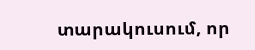տարակուսում, որ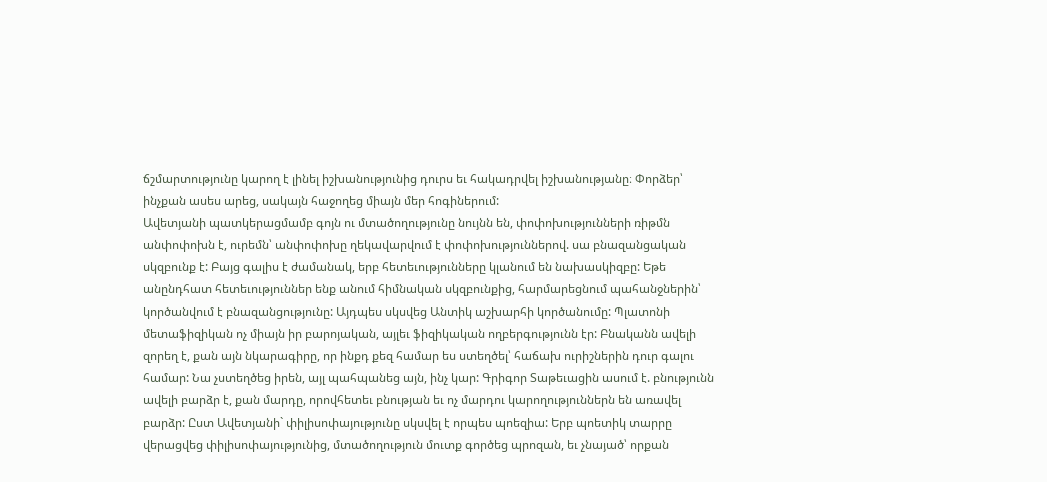ճշմարտությունը կարող է լինել իշխանությունից դուրս եւ հակադրվել իշխանությանը։ Փորձեր՝ ինչքան ասես արեց, սակայն հաջողեց միայն մեր հոգիներում:
Ավետյանի պատկերացմամբ գոյն ու մտածողությունը նույնն են, փոփոխությունների ռիթմն անփոփոխն է, ուրեմն՝ անփոփոխը ղեկավարվում է փոփոխություններով. սա բնազանցական սկզբունք է: Բայց գալիս է ժամանակ, երբ հետեւությունները կլանում են նախասկիզբը: Եթե անընդհատ հետեւություններ ենք անում հիմնական սկզբունքից, հարմարեցնում պահանջներին՝ կործանվում է բնազանցությունը: Այդպես սկսվեց Անտիկ աշխարհի կործանումը: Պլատոնի մետաֆիզիկան ոչ միայն իր բարոյական, այլեւ ֆիզիկական ողբերգությունն էր: Բնականն ավելի զորեղ է, քան այն նկարագիրը, որ ինքդ քեզ համար ես ստեղծել՝ հաճախ ուրիշներին դուր գալու համար: Նա չստեղծեց իրեն, այլ պահպանեց այն, ինչ կար: Գրիգոր Տաթեւացին ասում է. բնությունն ավելի բարձր է, քան մարդը, որովհետեւ բնության եւ ոչ մարդու կարողություններն են առավել բարձր: Ըստ Ավետյանի` փիլիսոփայությունը սկսվել է որպես պոեզիա: Երբ պոետիկ տարրը վերացվեց փիլիսոփայությունից, մտածողություն մուտք գործեց պրոզան, եւ չնայած՝ որքան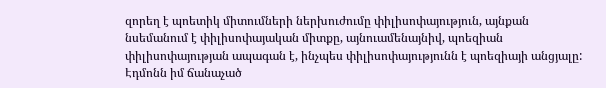զորեղ է պոետիկ միտումների ներխուժումը փիլիսոփայություն, այնքան նսեմանում է փիլիսոփայական միտքը, այնուամենայնիվ, պոեզիան փիլիսոփայության ապագան է, ինչպես փիլիսոփայությունն է պոեզիայի անցյալը:
Էդմոնն իմ ճանաչած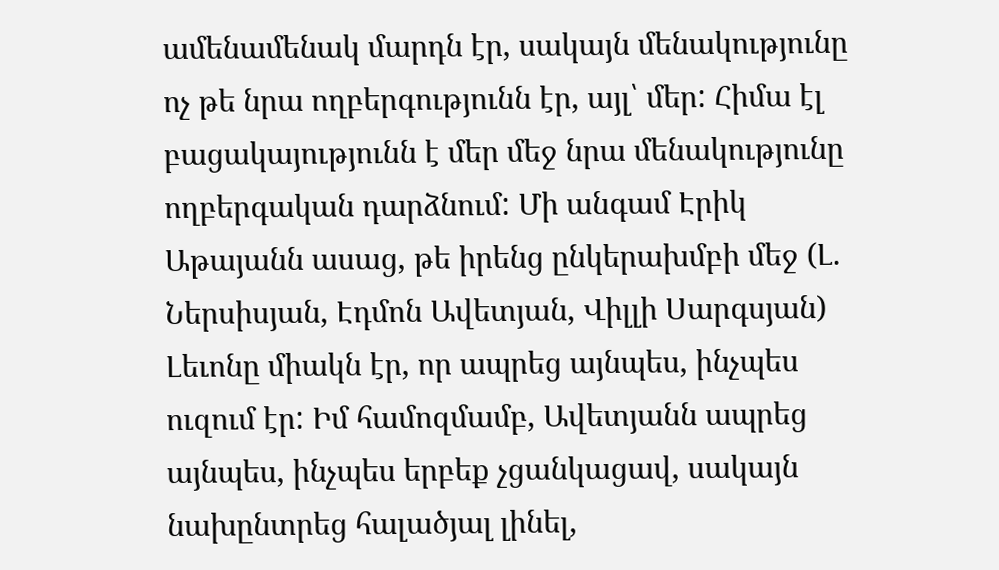ամենամենակ մարդն էր, սակայն մենակությունը ոչ թե նրա ողբերգությունն էր, այլ՝ մեր: Հիմա էլ բացակայությունն է մեր մեջ նրա մենակությունը ողբերգական դարձնում: Մի անգամ Էրիկ Աթայանն ասաց, թե իրենց ընկերախմբի մեջ (Լ. Ներսիսյան, Էդմոն Ավետյան, Վիլլի Սարգսյան) Լեւոնը միակն էր, որ ապրեց այնպես, ինչպես ուզում էր: Իմ համոզմամբ, Ավետյանն ապրեց այնպես, ինչպես երբեք չցանկացավ, սակայն նախընտրեց հալածյալ լինել,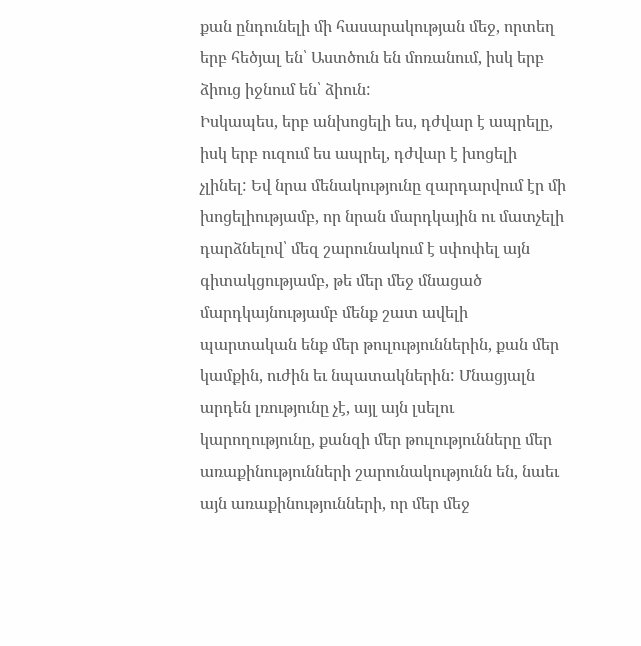քան ընդունելի մի հասարակության մեջ, որտեղ երբ հեծյալ են՝ Աստծուն են մոռանում, իսկ երբ ձիուց իջնում են՝ ձիուն:
Իսկապես, երբ անխոցելի ես, դժվար է ապրելը, իսկ երբ ուզում ես ապրել, դժվար է խոցելի չլինել: Եվ նրա մենակությունը զարդարվում էր մի խոցելիությամբ, որ նրան մարդկային ու մատչելի դարձնելով՝ մեզ շարունակում է սփոփել այն գիտակցությամբ, թե մեր մեջ մնացած մարդկայնությամբ մենք շատ ավելի պարտական ենք մեր թուլություններին, քան մեր կամքին, ուժին եւ նպատակներին: Մնացյալն արդեն լռությունը չէ, այլ այն լսելու կարողությունը, քանզի մեր թուլությունները մեր առաքինությունների շարունակությունն են, նաեւ այն առաքինությունների, որ մեր մեջ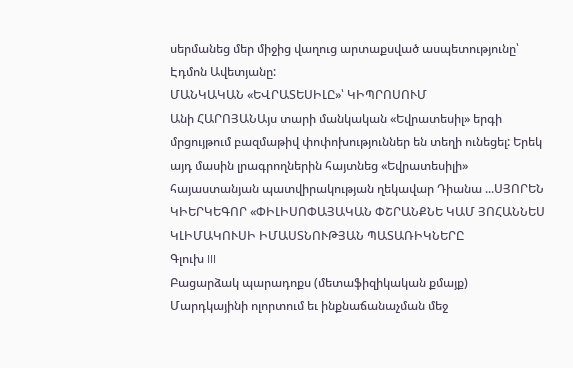սերմանեց մեր միջից վաղուց արտաքսված ասպետությունը՝ Էդմոն Ավետյանը:
ՄԱՆԿԱԿԱՆ «ԵՎՐԱՏԵՍԻԼԸ»՝ ԿԻՊՐՈՍՈՒՄ
Անի ՀԱՐՈՅԱՆԱյս տարի մանկական «Եվրատեսիլ» երգի մրցույթում բազմաթիվ փոփոխություններ են տեղի ունեցել: Երեկ այդ մասին լրագրողներին հայտնեց «Եվրատեսիլի» հայաստանյան պատվիրակության ղեկավար Դիանա ...ՍՅՈՐԵՆ ԿԻԵՐԿԵԳՈՐ «ՓԻԼԻՍՈՓԱՅԱԿԱՆ ՓՇՐԱՆՔՆԵ ԿԱՄ ՅՈՀԱՆՆԵՍ ԿԼԻՄԱԿՈՒՍԻ ԻՄԱՍՏՆՈՒԹՅԱՆ ՊԱՏԱՌԻԿՆԵՐԸ
Գլուխ III
Բացարձակ պարադոքս (մետաֆիզիկական քմայք)
Մարդկայինի ոլորտում եւ ինքնաճանաչման մեջ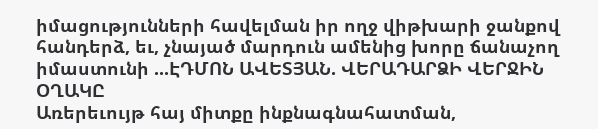իմացությունների հավելման իր ողջ վիթխարի ջանքով հանդերձ, եւ, չնայած մարդուն ամենից խորը ճանաչող իմաստունի ...ԷԴՄՈՆ ԱՎԵՏՅԱՆ. ՎԵՐԱԴԱՐՁԻ ՎԵՐՋԻՆ ՕՂԱԿԸ
Առերեւույթ հայ միտքը ինքնագնահատման,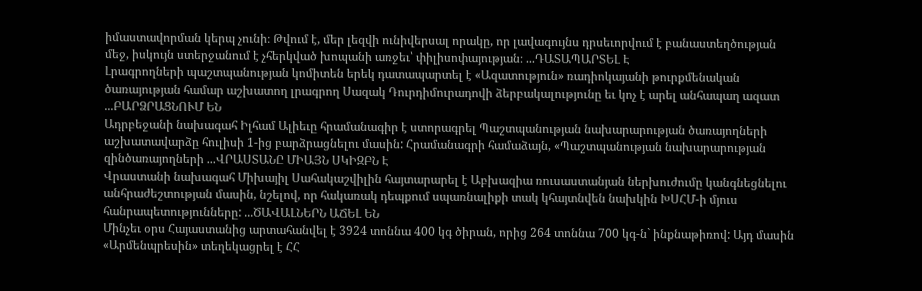իմաստավորման կերպ չունի։ Թվում է, մեր լեզվի ունիվերսալ որակը, որ լավագույնս դրսեւորվում է բանաստեղծության մեջ, իսկույն ստերջանում է չհերկված խոպանի առջեւ՝ փիլիսոփայության։ ...ԴԱՏԱՊԱՐՏԵԼ Է
Լրագրողների պաշտպանության կոմիտեն երեկ դատապարտել է «Ազատություն» ռադիոկայանի թուրքմենական ծառայության համար աշխատող լրագրող Սազակ Դուրդիմուրադովի ձերբակալությունը եւ կոչ է արել անհապաղ ազատ ...ԲԱՐՁՐԱՑՆՈՒՄ ԵՆ
Ադրբեջանի նախագահ Իլհամ Ալիեւը հրամանագիր է ստորագրել Պաշտպանության նախարարության ծառայողների աշխատավարձը հուլիսի 1-ից բարձրացնելու մասին: Հրամանագրի համաձայն, «Պաշտպանության նախարարության զինծառայողների ...ՎՐԱՍՏԱՆԸ ՄԻԱՅՆ ՍԿԻԶԲՆ Է
Վրաստանի նախագահ Միխայիլ Սահակաշվիլին հայտարարել է Աբխազիա ռուսաստանյան ներխուժումը կանգնեցնելու անհրաժեշտության մասին, նշելով, որ հակառակ դեպքում սպառնալիքի տակ կհայտնվեն նախկին ԽՍՀՄ-ի մյուս հանրապետությունները: ...ԾԱՎԱԼՆԵՐՆ ԱՃԵԼ ԵՆ
Մինչեւ օրս Հայաստանից արտահանվել է 3924 տոննա 400 կգ ծիրան, որից 264 տոննա 700 կգ-ն` ինքնաթիռով: Այդ մասին «Արմենպրեսին» տեղեկացրել է ՀՀ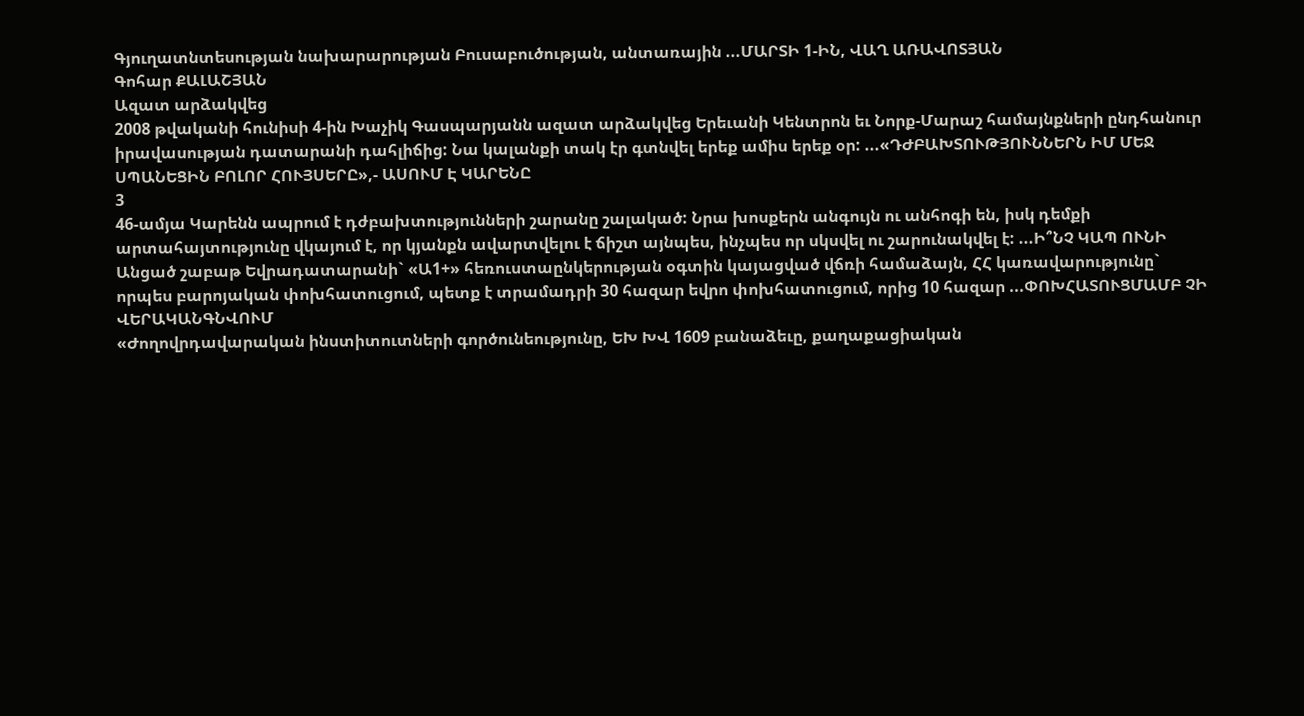Գյուղատնտեսության նախարարության Բուսաբուծության, անտառային ...ՄԱՐՏԻ 1-ԻՆ, ՎԱՂ ԱՌԱՎՈՏՅԱՆ
Գոհար ՔԱԼԱՇՅԱՆ
Ազատ արձակվեց
2008 թվականի հունիսի 4-ին Խաչիկ Գասպարյանն ազատ արձակվեց Երեւանի Կենտրոն եւ Նորք-Մարաշ համայնքների ընդհանուր իրավասության դատարանի դահլիճից: Նա կալանքի տակ էր գտնվել երեք ամիս երեք օր: ...«ԴԺԲԱԽՏՈՒԹՅՈՒՆՆԵՐՆ ԻՄ ՄԵՋ ՍՊԱՆԵՑԻՆ ԲՈԼՈՐ ՀՈՒՅՍԵՐԸ»,- ԱՍՈՒՄ Է ԿԱՐԵՆԸ
3
46-ամյա Կարենն ապրում է դժբախտությունների շարանը շալակած: Նրա խոսքերն անգույն ու անհոգի են, իսկ դեմքի արտահայտությունը վկայում է, որ կյանքն ավարտվելու է ճիշտ այնպես, ինչպես որ սկսվել ու շարունակվել է: ...Ի՞ՆՉ ԿԱՊ ՈՒՆԻ
Անցած շաբաթ Եվրադատարանի` «Ա1+» հեռուստաընկերության օգտին կայացված վճռի համաձայն, ՀՀ կառավարությունը` որպես բարոյական փոխհատուցում, պետք է տրամադրի 30 հազար եվրո փոխհատուցում, որից 10 հազար ...ՓՈԽՀԱՏՈՒՑՄԱՄԲ ՉԻ ՎԵՐԱԿԱՆԳՆՎՈՒՄ
«Ժողովրդավարական ինստիտուտների գործունեությունը, ԵԽ ԽՎ 1609 բանաձեւը, քաղաքացիական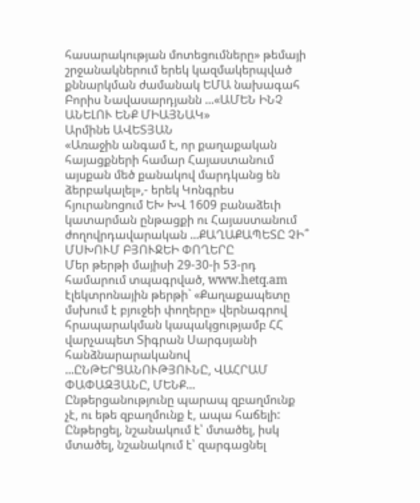հասարակության մոտեցումները» թեմայի շրջանակներում երեկ կազմակերպված քննարկման ժամանակ ԵՄԱ նախագահ Բորիս Նավասարդյանն ...«ԱՄԵՆ ԻՆՉ ԱՆԵԼՈՒ ԵՆՔ ՄԻԱՅՆԱԿ»
Արմինե ԱՎԵՏՅԱՆ
«Առաջին անգամ է, որ քաղաքական հայացքների համար Հայաստանում այսքան մեծ քանակով մարդկանց են ձերբակալել»,- երեկ Կոնգրես հյուրանոցում ԵԽ ԽՎ 1609 բանաձեւի կատարման ընթացքի ու Հայաստանում ժողովրդավարական ...ՔԱՂԱՔԱՊԵՏԸ ՉԻ՞ ՄՍԽՈՒՄ ԲՅՈՒՋԵԻ ՓՈՂԵՐԸ
Մեր թերթի մայիսի 29-30-ի 53-րդ համարում տպագրված, www.hetq.am էլեկտրոնային թերթի` «Քաղաքապետը մսխում է բյուջեի փողերը» վերնագրով հրապարակման կապակցությամբ ՀՀ վարչապետ Տիգրան Սարգսյանի հանձնարարականով ...ԸՆԹԵՐՑԱՆՈՒԹՅՈՒՆԸ, ՎԱՀՐԱՄ ՓԱՓԱԶՅԱՆԸ, ՄԵՆՔ...
Ընթերցանությունը պարապ զբաղմունք չէ, ու եթե զբաղմունք է, ապա հաճելի: Ընթերցել, նշանակում է՝ մտածել, իսկ մտածել, նշանակում է՝ զարգացնել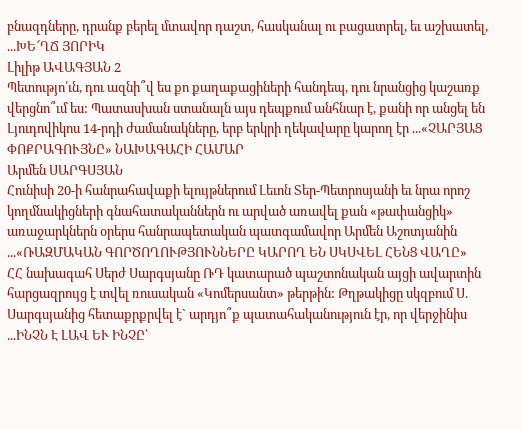բնազդները, դրանք բերել մտավոր դաշտ, հասկանալ ու բացատրել, եւ աշխատել, ...ԽԵ՜ՂՃ ՅՈՐԻԿ
Լիլիթ ԱՎԱԳՅԱՆ 2
Պետությո՛ւն, դու ազնի՞վ ես քո քաղաքացիների հանդեպ, դու նրանցից կաշառք վերցնո՞ւմ ես: Պատասխան ստանալն այս դեպքում անհնար է, քանի որ անցել են Լյուդովիկոս 14-րդի ժամանակները, երբ երկրի ղեկավարը կարող էր ...«ՉԱՐՅԱՑ ՓՈՔՐԱԳՈՒՅՆԸ» ՆԱԽԱԳԱՀԻ ՀԱՄԱՐ
Արմեն ՍԱՐԳՍՅԱՆ
Հունիսի 20-ի հանրահավաքի ելույթներում Լեւոն Տեր-Պետրոսյանի եւ նրա որոշ կողմնակիցների գնահատականներն ու արված առավել քան «թափանցիկ» առաջարկներն օրերս հանրապետական պատգամավոր Արմեն Աշոտյանին ...«ՌԱԶՄԱԿԱՆ ԳՈՐԾՈՂՈՒԹՅՈՒՆՆԵՐԸ ԿԱՐՈՂ ԵՆ ՍԿՍՎԵԼ ՀԵՆՑ ՎԱՂԸ»
ՀՀ նախագահ Սերժ Սարգսյանը ՌԴ կատարած պաշտոնական այցի ավարտին հարցազրույց է տվել ռուսական «Կոմերսանտ» թերթին: Թղթակիցը սկզբում Ս. Սարգսյանից հետաքրքրվել է` արդյո՞ք պատահականություն էր, որ վերջինիս ...ԻՆՉՆ Է ԼԱՎ ԵՒ ԻՆՉԸ՝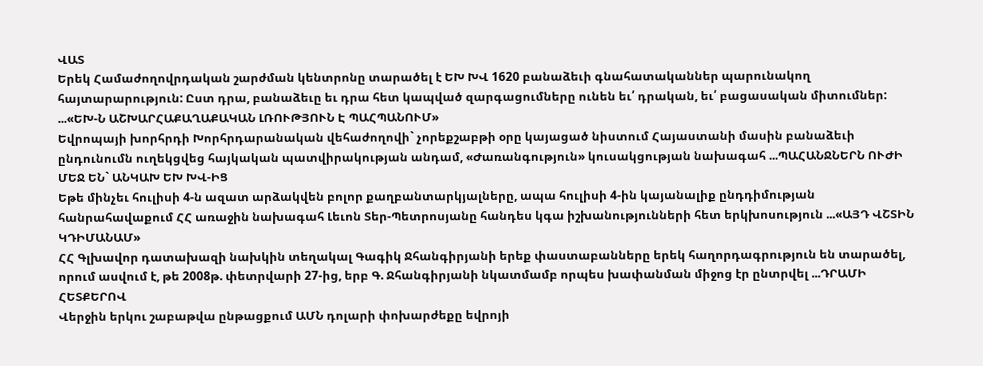ՎԱՏ
Երեկ Համաժողովրդական շարժման կենտրոնը տարածել է ԵԽ ԽՎ 1620 բանաձեւի գնահատականներ պարունակող հայտարարություն: Ըստ դրա, բանաձեւը եւ դրա հետ կապված զարգացումները ունեն եւ՛ դրական, եւ՛ բացասական միտումներ: ...«ԵԽ-Ն ԱՇԽԱՐՀԱՔԱՂԱՔԱԿԱՆ ԼՌՈՒԹՅՈՒՆ Է ՊԱՀՊԱՆՈՒՄ»
Եվրոպայի խորհրդի Խորհրդարանական վեհաժողովի` չորեքշաբթի օրը կայացած նիստում Հայաստանի մասին բանաձեւի ընդունումն ուղեկցվեց հայկական պատվիրակության անդամ, «Ժառանգություն» կուսակցության նախագահ ...ՊԱՀԱՆՋՆԵՐՆ ՈՒԺԻ ՄԵՋ ԵՆ` ԱՆԿԱԽ ԵԽ ԽՎ-ԻՑ
Եթե մինչեւ հուլիսի 4-ն ազատ արձակվեն բոլոր քաղբանտարկյալները, ապա հուլիսի 4-ին կայանալիք ընդդիմության հանրահավաքում ՀՀ առաջին նախագահ Լեւոն Տեր-Պետրոսյանը հանդես կգա իշխանությունների հետ երկխոսություն ...«ԱՅԴ ՎՇՏԻՆ ԿԴԻՄԱՆԱՄ»
ՀՀ Գլխավոր դատախազի նախկին տեղակալ Գագիկ Ջհանգիրյանի երեք փաստաբանները երեկ հաղորդագրություն են տարածել, որում ասվում է, թե 2008թ. փետրվարի 27-ից, երբ Գ. Ջհանգիրյանի նկատմամբ որպես խափանման միջոց էր ընտրվել ...ԴՐԱՄԻ ՀԵՏՔԵՐՈՎ
Վերջին երկու շաբաթվա ընթացքում ԱՄՆ դոլարի փոխարժեքը եվրոյի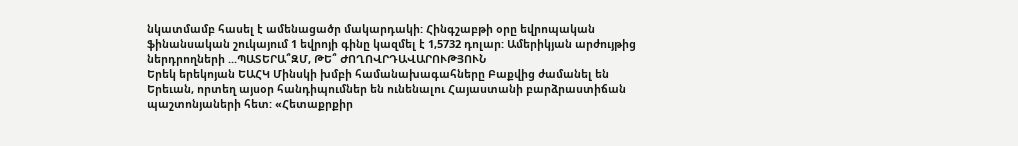նկատմամբ հասել է ամենացածր մակարդակի: Հինգշաբթի օրը եվրոպական ֆինանսական շուկայում 1 եվրոյի գինը կազմել է 1,5732 դոլար: Ամերիկյան արժույթից ներդրողների ...ՊԱՏԵՐԱ՞ԶՄ, ԹԵ՞ ԺՈՂՈՎՐԴԱՎԱՐՈՒԹՅՈՒՆ
Երեկ երեկոյան ԵԱՀԿ Մինսկի խմբի համանախագահները Բաքվից ժամանել են Երեւան, որտեղ այսօր հանդիպումներ են ունենալու Հայաստանի բարձրաստիճան պաշտոնյաների հետ: «Հետաքրքիր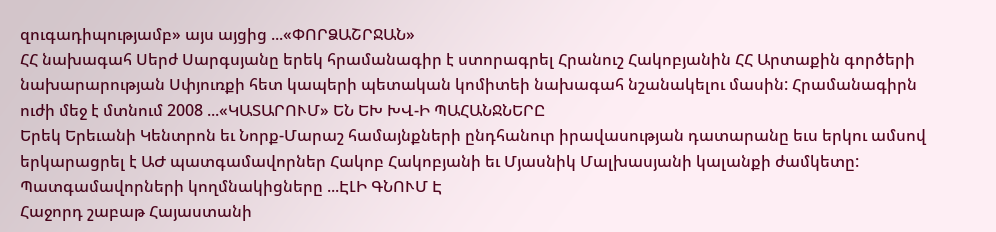զուգադիպությամբ» այս այցից ...«ՓՈՐՁԱՇՐՋԱՆ»
ՀՀ նախագահ Սերժ Սարգսյանը երեկ հրամանագիր է ստորագրել Հրանուշ Հակոբյանին ՀՀ Արտաքին գործերի նախարարության Սփյուռքի հետ կապերի պետական կոմիտեի նախագահ նշանակելու մասին: Հրամանագիրն ուժի մեջ է մտնում 2008 ...«ԿԱՏԱՐՈՒՄ» ԵՆ ԵԽ ԽՎ-Ի ՊԱՀԱՆՋՆԵՐԸ
Երեկ Երեւանի Կենտրոն եւ Նորք-Մարաշ համայնքների ընդհանուր իրավասության դատարանը եւս երկու ամսով երկարացրել է ԱԺ պատգամավորներ Հակոբ Հակոբյանի եւ Մյասնիկ Մալխասյանի կալանքի ժամկետը: Պատգամավորների կողմնակիցները ...ԷԼԻ ԳՆՈՒՄ Է
Հաջորդ շաբաթ Հայաստանի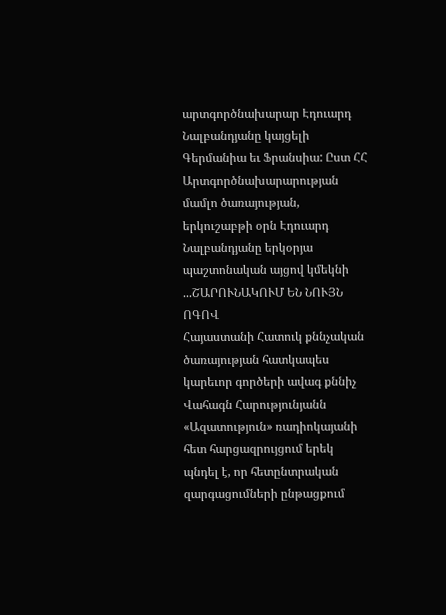արտգործնախարար Էդուարդ Նալբանդյանը կայցելի Գերմանիա եւ Ֆրանսիա: Ըստ ՀՀ Արտգործնախարարության մամլո ծառայության, երկուշաբթի օրն Էդուարդ Նալբանդյանը երկօրյա պաշտոնական այցով կմեկնի ...ՇԱՐՈՒՆԱԿՈՒՄ ԵՆ ՆՈՒՅՆ ՈԳՈՎ
Հայաստանի Հատուկ քննչական ծառայության հատկապես կարեւոր գործերի ավագ քննիչ Վահագն Հարությունյանն «Ազատություն» ռադիոկայանի հետ հարցազրույցում երեկ պնդել է, որ հետընտրական զարգացումների ընթացքում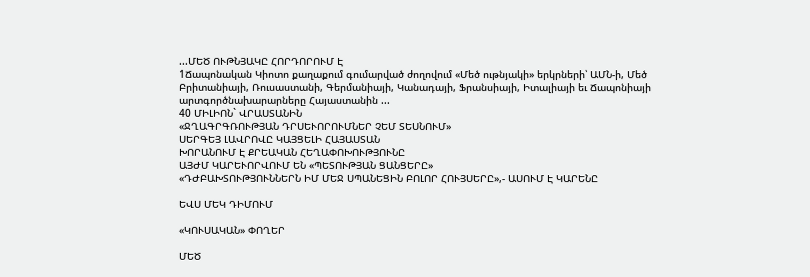...ՄԵԾ ՈՒԹՆՅԱԿԸ ՀՈՐԴՈՐՈՒՄ Է
1Ճապոնական Կիոտո քաղաքում գումարված ժողովում «Մեծ ութնյակի» երկրների՝ ԱՄՆ-ի, Մեծ Բրիտանիայի, Ռուսաստանի, Գերմանիայի, Կանադայի, Ֆրանսիայի, Իտալիայի եւ Ճապոնիայի արտգործնախարարները Հայաստանին ...
40 ՄԻԼԻՈՆ` ՎՐԱՍՏԱՆԻՆ
«ՋՂԱԳՐԳՌՈՒԹՅԱՆ ԴՐՍԵՒՈՐՈՒՄՆԵՐ ՉԵՄ ՏԵՍՆՈՒՄ»
ՍԵՐԳԵՅ ԼԱՎՐՈՎԸ ԿԱՅՑԵԼԻ ՀԱՅԱՍՏԱՆ
ԽՈՐԱՆՈՒՄ Է ՔՐԵԱԿԱՆ ՀԵՂԱՓՈԽՈՒԹՅՈՒՆԸ
ԱՅԺՄ ԿԱՐԵՒՈՐՎՈՒՄ ԵՆ «ՊԵՏՈՒԹՅԱՆ ՑԱՆՑԵՐԸ»
«ԴԺԲԱԽՏՈՒԹՅՈՒՆՆԵՐՆ ԻՄ ՄԵՋ ՍՊԱՆԵՑԻՆ ԲՈԼՈՐ ՀՈՒՅՍԵՐԸ»,- ԱՍՈՒՄ Է ԿԱՐԵՆԸ

ԵՎՍ ՄԵԿ ԴԻՄՈՒՄ

«ԿՈՒՍԱԿԱՆ» ՓՈՂԵՐ

ՄԵԾ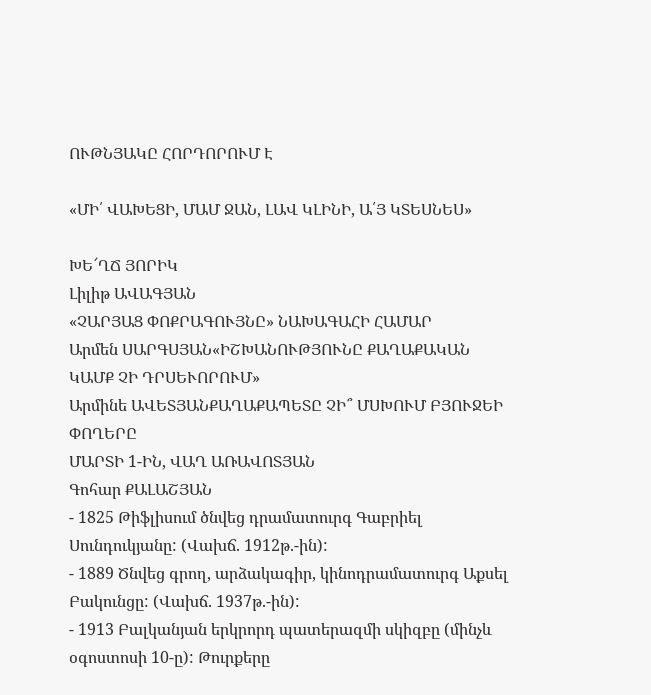ՈՒԹՆՅԱԿԸ ՀՈՐԴՈՐՈՒՄ Է

«ՄԻ՛ ՎԱԽԵՑԻ, ՄԱՄ ՋԱՆ, ԼԱՎ ԿԼԻՆԻ, Ա՛Յ ԿՏԵՍՆԵՍ»

ԽԵ՜ՂՃ ՅՈՐԻԿ
Լիլիթ ԱՎԱԳՅԱՆ
«ՉԱՐՅԱՑ ՓՈՔՐԱԳՈՒՅՆԸ» ՆԱԽԱԳԱՀԻ ՀԱՄԱՐ
Արմեն ՍԱՐԳՍՅԱՆ«ԻՇԽԱՆՈՒԹՅՈՒՆԸ ՔԱՂԱՔԱԿԱՆ ԿԱՄՔ ՉԻ ԴՐՍԵՒՈՐՈՒՄ»
Արմինե ԱՎԵՏՅԱՆՔԱՂԱՔԱՊԵՏԸ ՉԻ՞ ՄՍԽՈՒՄ ԲՅՈՒՋԵԻ ՓՈՂԵՐԸ
ՄԱՐՏԻ 1-ԻՆ, ՎԱՂ ԱՌԱՎՈՏՅԱՆ
Գոհար ՔԱԼԱՇՅԱՆ
- 1825 Թիֆլիսում ծնվեց դրամատուրգ Գաբրիել Սունդուկյանը: (Վախճ. 1912թ.-ին):
- 1889 Ծնվեց գրող, արձակագիր, կինոդրամատուրգ Աքսել Բակունցը: (Վախճ. 1937թ.-ին):
- 1913 Բալկանյան երկրորդ պատերազմի սկիզբը (մինչև օգոստոսի 10-ը): Թուրքերը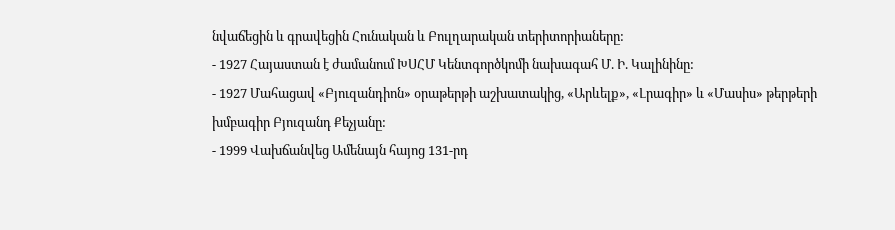նվաճեցին և գրավեցին Հունական և Բուլղարական տերիտորիաները:
- 1927 Հայաստան է ժամանում ԽՍՀՄ Կենտգործկոմի նախագահ Մ. Ի. Կալինինը:
- 1927 Մահացավ «Բյուզանդիոն» օրաթերթի աշխատակից, «Արևելք», «Լրագիր» և «Մասիս» թերթերի խմբագիր Բյուզանդ Քեչյանը:
- 1999 Վախճանվեց Ամենայն հայոց 131-րդ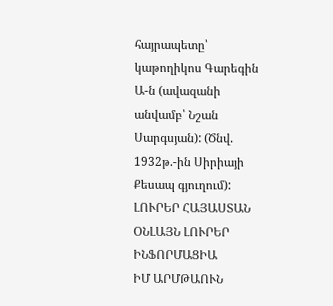հայրապետը՝ կաթողիկոս Գարեգին Ա-ն (ավազանի անվամբ՝ Նշան Սարգսյան): (Ծնվ. 1932թ.-ին Սիրիայի Քեսապ գյուղում):
ԼՈՒՐԵՐ ՀԱՅԱՍՏԱՆ
ՕՆԼԱՅՆ ԼՈՒՐԵՐ
ԻՆՖՈՐՄԱՑԻԱ
ԻՄ ԱՐՄԹԱՈՒՆ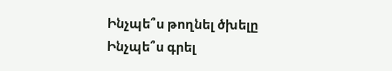Ինչպե՞ս թողնել ծխելը
Ինչպե՞ս գրել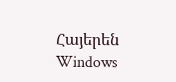Հայերեն Windows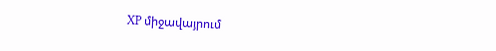XP միջավայրում